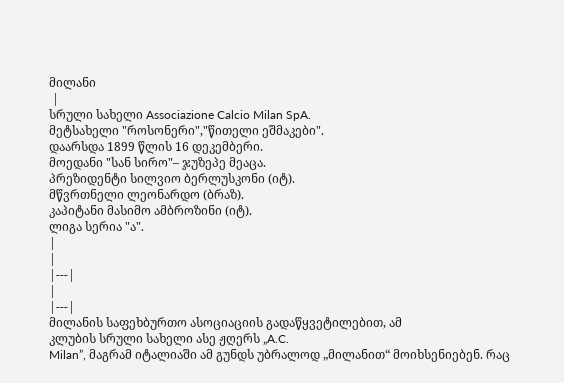მილანი
 |
სრული სახელი Associazione Calcio Milan SpA.
მეტსახელი "როსონერი","წითელი ეშმაკები".
დაარსდა 1899 წლის 16 დეკემბერი.
მოედანი "სან სირო"– ჯუზეპე მეაცა.
პრეზიდენტი სილვიო ბერლუსკონი (იტ).
მწვრთნელი ლეონარდო (ბრაზ).
კაპიტანი მასიმო ამბროზინი (იტ).
ლიგა სერია "ა".
|
|
|---|
|
|---|
მილანის საფეხბურთო ასოციაციის გადაწყვეტილებით, ამ
კლუბის სრული სახელი ასე ჟღერს „A.C.
Milan”, მაგრამ იტალიაში ამ გუნდს უბრალოდ „მილანით“ მოიხსენიებენ. რაც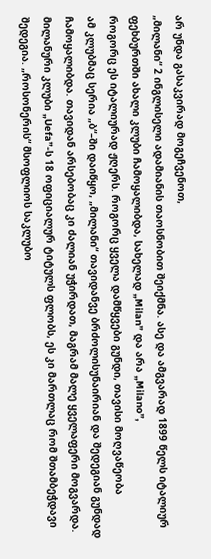არ უნდა გასაკვირად მოგეჩვენოთ,
„მილანი“ 2 ინგლისელი ადამიანის თაოსნობით შეიქმნა. ასე და ამგვარად 1899 წელს იტალიურ
ფეხბურთში ახალი კლუბი ჩამოყალიბდა, სახელად „Milan” და არა „Milano”,
როგორც ეს იტალიურად ჟღერს. როგორც ყველა დამწყვები გუნდი, თავისი მოღვაწეობა
ამ კლუბმაც სერია „ბ“–ში დაიწყო, „მილანი“ თავიდანვე ბრძოლისუნაირიან და შედეგიან გუნდად
ჩამოყალიბდა. თავიდან არსებობაც კი ძალიან უჭირდათ, მაგრამ მალე ყველაფერი მოგვარდა.
მილანური კლუბი „Uefa”-ს 18 ოფიციალურ ტიტულს ფლობს, ეს კი მართლაც რომ შთამბეჭდავი
შედეგია. „როსონერის“ მსოფლიოს საკლუბო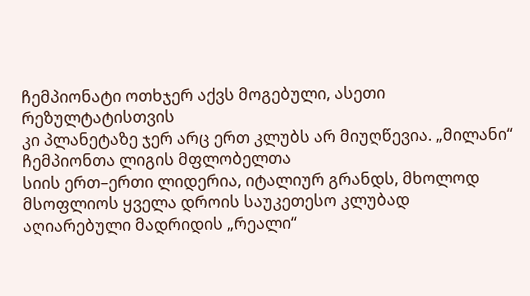ჩემპიონატი ოთხჯერ აქვს მოგებული, ასეთი რეზულტატისთვის
კი პლანეტაზე ჯერ არც ერთ კლუბს არ მიუღწევია. „მილანი“ ჩემპიონთა ლიგის მფლობელთა
სიის ერთ–ერთი ლიდერია, იტალიურ გრანდს, მხოლოდ მსოფლიოს ყველა დროის საუკეთესო კლუბად
აღიარებული მადრიდის „რეალი“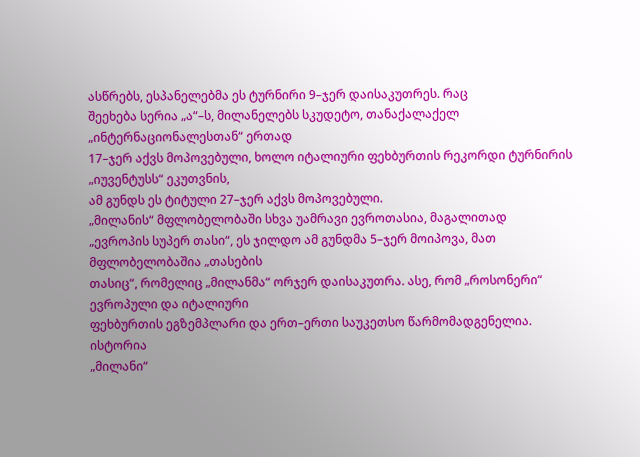ასწრებს, ესპანელებმა ეს ტურნირი 9–ჯერ დაისაკუთრეს. რაც
შეეხება სერია „ა“–ს, მილანელებს სკუდეტო, თანაქალაქელ „ინტერნაციონალესთან“ ერთად
17–ჯერ აქვს მოპოვებული, ხოლო იტალიური ფეხბურთის რეკორდი ტურნირის „იუვენტუსს“ ეკუთვნის,
ამ გუნდს ეს ტიტული 27–ჯერ აქვს მოპოვებული.
„მილანის“ მფლობელობაში სხვა უამრავი ევროთასია, მაგალითად
„ევროპის სუპერ თასი“, ეს ჯილდო ამ გუნდმა 5–ჯერ მოიპოვა, მათ მფლობელობაშია „თასების
თასიც“, რომელიც „მილანმა“ ორჯერ დაისაკუთრა. ასე, რომ „როსონერი“ ევროპული და იტალიური
ფეხბურთის ეგზემპლარი და ერთ–ერთი საუკეთსო წარმომადგენელია.
ისტორია
„მილანი“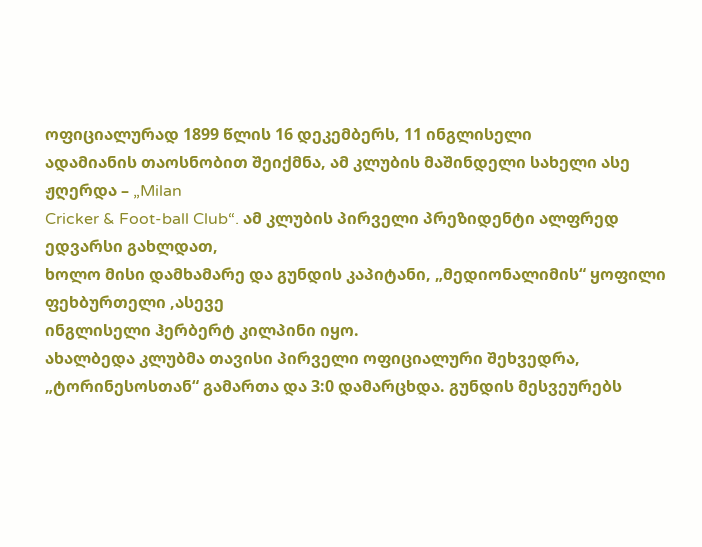ოფიციალურად 1899 წლის 16 დეკემბერს, 11 ინგლისელი
ადამიანის თაოსნობით შეიქმნა, ამ კლუბის მაშინდელი სახელი ასე ჟღერდა – „Milan
Cricker & Foot-ball Club“. ამ კლუბის პირველი პრეზიდენტი ალფრედ ედვარსი გახლდათ,
ხოლო მისი დამხამარე და გუნდის კაპიტანი, „მედიონალიმის“ ყოფილი ფეხბურთელი ,ასევე
ინგლისელი ჰერბერტ კილპინი იყო.
ახალბედა კლუბმა თავისი პირველი ოფიციალური შეხვედრა,
„ტორინესოსთან“ გამართა და 3:0 დამარცხდა. გუნდის მესვეურებს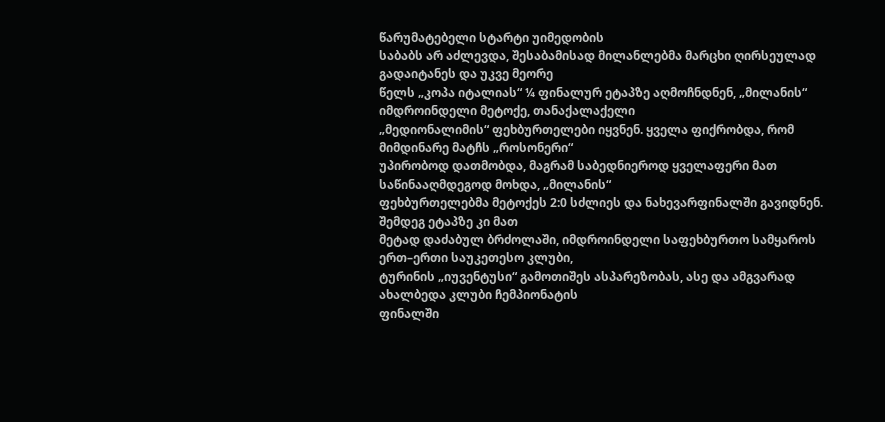წარუმატებელი სტარტი უიმედობის
საბაბს არ აძლევდა, შესაბამისად მილანლებმა მარცხი ღირსეულად გადაიტანეს და უკვე მეორე
წელს „კოპა იტალიას“ ¼ ფინალურ ეტაპზე აღმოჩნდნენ, „მილანის“ იმდროინდელი მეტოქე, თანაქალაქელი
„მედიონალიმის“ ფეხბურთელები იყვნენ. ყველა ფიქრობდა, რომ მიმდინარე მატჩს „როსონერი“
უპირობოდ დათმობდა, მაგრამ საბედნიეროდ ყველაფერი მათ საწინააღმდეგოდ მოხდა, „მილანის“
ფეხბურთელებმა მეტოქეს 2:0 სძლიეს და ნახევარფინალში გავიდნენ. შემდეგ ეტაპზე კი მათ
მეტად დაძაბულ ბრძოლაში, იმდროინდელი საფეხბურთო სამყაროს ერთ–ერთი საუკეთესო კლუბი,
ტურინის „იუვენტუსი“ გამოთიშეს ასპარეზობას, ასე და ამგვარად ახალბედა კლუბი ჩემპიონატის
ფინალში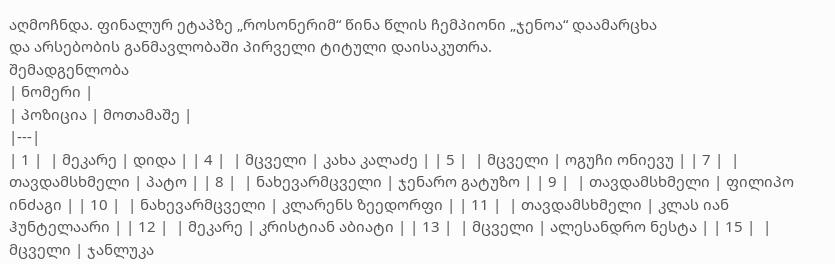აღმოჩნდა. ფინალურ ეტაპზე „როსონერიმ“ წინა წლის ჩემპიონი „ჯენოა“ დაამარცხა
და არსებობის განმავლობაში პირველი ტიტული დაისაკუთრა.
შემადგენლობა
| ნომერი |
| პოზიცია | მოთამაშე |
|---|
| 1 |  | მეკარე | დიდა | | 4 |  | მცველი | კახა კალაძე | | 5 |  | მცველი | ოგუჩი ონიევუ | | 7 |  | თავდამსხმელი | პატო | | 8 |  | ნახევარმცველი | ჯენარო გატუზო | | 9 |  | თავდამსხმელი | ფილიპო ინძაგი | | 10 |  | ნახევარმცველი | კლარენს ზეედორფი | | 11 |  | თავდამსხმელი | კლას იან ჰუნტელაარი | | 12 |  | მეკარე | კრისტიან აბიატი | | 13 |  | მცველი | ალესანდრო ნესტა | | 15 |  | მცველი | ჯანლუკა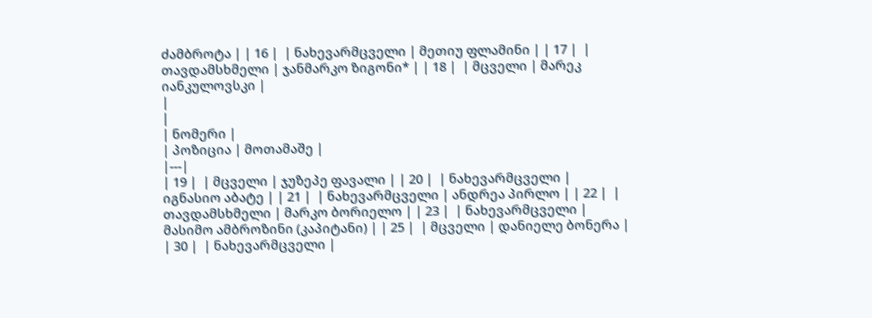ძამბროტა | | 16 |  | ნახევარმცველი | მეთიუ ფლამინი | | 17 |  | თავდამსხმელი | ჯანმარკო ზიგონი* | | 18 |  | მცველი | მარეკ იანკულოვსკი |
|
|
| ნომერი |
| პოზიცია | მოთამაშე |
|---|
| 19 |  | მცველი | ჯუზეპე ფავალი | | 20 |  | ნახევარმცველი | იგნასიო აბატე | | 21 |  | ნახევარმცველი | ანდრეა პირლო | | 22 |  | თავდამსხმელი | მარკო ბორიელო | | 23 |  | ნახევარმცველი | მასიმო ამბროზინი (კაპიტანი) | | 25 |  | მცველი | დანიელე ბონერა | | 30 |  | ნახევარმცველი |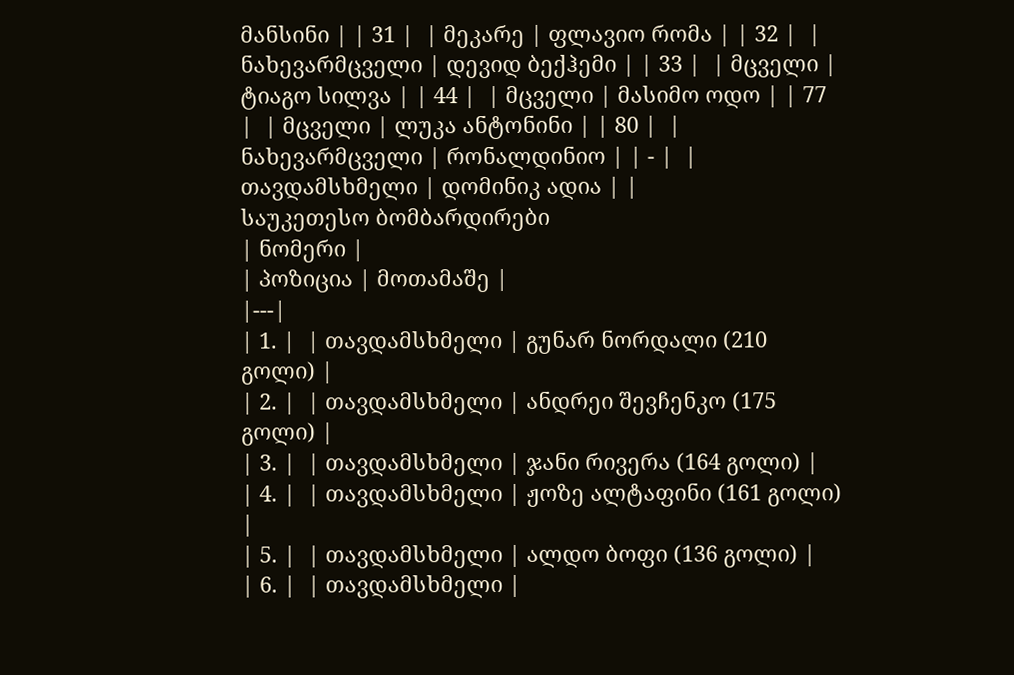მანსინი | | 31 |  | მეკარე | ფლავიო რომა | | 32 |  | ნახევარმცველი | დევიდ ბექჰემი | | 33 |  | მცველი | ტიაგო სილვა | | 44 |  | მცველი | მასიმო ოდო | | 77 |  | მცველი | ლუკა ანტონინი | | 80 |  | ნახევარმცველი | რონალდინიო | | - |  | თავდამსხმელი | დომინიკ ადია | |
საუკეთესო ბომბარდირები
| ნომერი |
| პოზიცია | მოთამაშე |
|---|
| 1. |  | თავდამსხმელი | გუნარ ნორდალი (210 გოლი) |
| 2. |  | თავდამსხმელი | ანდრეი შევჩენკო (175 გოლი) |
| 3. |  | თავდამსხმელი | ჯანი რივერა (164 გოლი) |
| 4. |  | თავდამსხმელი | ჟოზე ალტაფინი (161 გოლი) |
| 5. |  | თავდამსხმელი | ალდო ბოფი (136 გოლი) |
| 6. |  | თავდამსხმელი |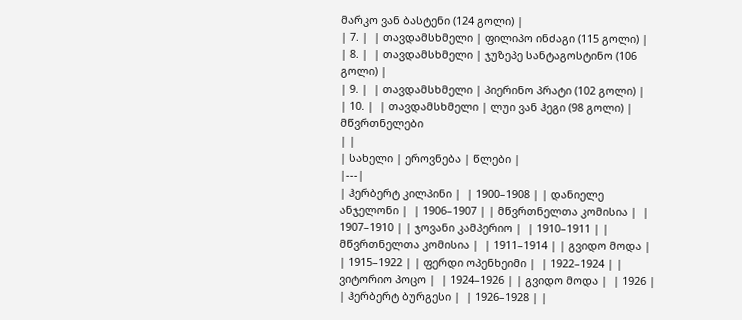მარკო ვან ბასტენი (124 გოლი) |
| 7. |  | თავდამსხმელი | ფილიპო ინძაგი (115 გოლი) |
| 8. |  | თავდამსხმელი | ჯუზეპე სანტაგოსტინო (106 გოლი) |
| 9. |  | თავდამსხმელი | პიერინო პრატი (102 გოლი) |
| 10. |  | თავდამსხმელი | ლუი ვან ჰეგი (98 გოლი) |
მწვრთნელები
| |
| სახელი | ეროვნება | წლები |
|---|
| ჰერბერტ კილპინი |  | 1900–1908 | | დანიელე ანჯელონი |  | 1906–1907 | | მწვრთნელთა კომისია |  | 1907–1910 | | ჯოვანი კამპერიო |  | 1910–1911 | | მწვრთნელთა კომისია |  | 1911–1914 | | გვიდო მოდა |  | 1915–1922 | | ფერდი ოპენხეიმი |  | 1922–1924 | | ვიტორიო პოცო |  | 1924–1926 | | გვიდო მოდა |  | 1926 | | ჰერბერტ ბურგესი |  | 1926–1928 | |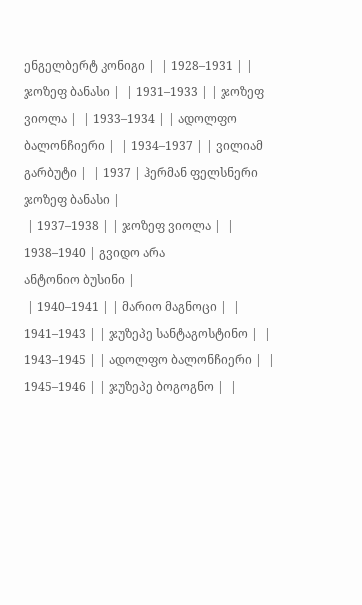ენგელბერტ კონიგი |  | 1928–1931 | | ჯოზეფ ბანასი |  | 1931–1933 | | ჯოზეფ ვიოლა |  | 1933–1934 | | ადოლფო ბალონჩიერი |  | 1934–1937 | | ვილიამ გარბუტი |  | 1937 | ჰერმან ფელსნერი
ჯოზეფ ბანასი |
 | 1937–1938 | | ჯოზეფ ვიოლა |  | 1938–1940 | გვიდო არა
ანტონიო ბუსინი |
 | 1940–1941 | | მარიო მაგნოცი |  | 1941–1943 | | ჯუზეპე სანტაგოსტინო |  | 1943–1945 | | ადოლფო ბალონჩიერი |  | 1945–1946 | | ჯუზეპე ბოგოგნო |  |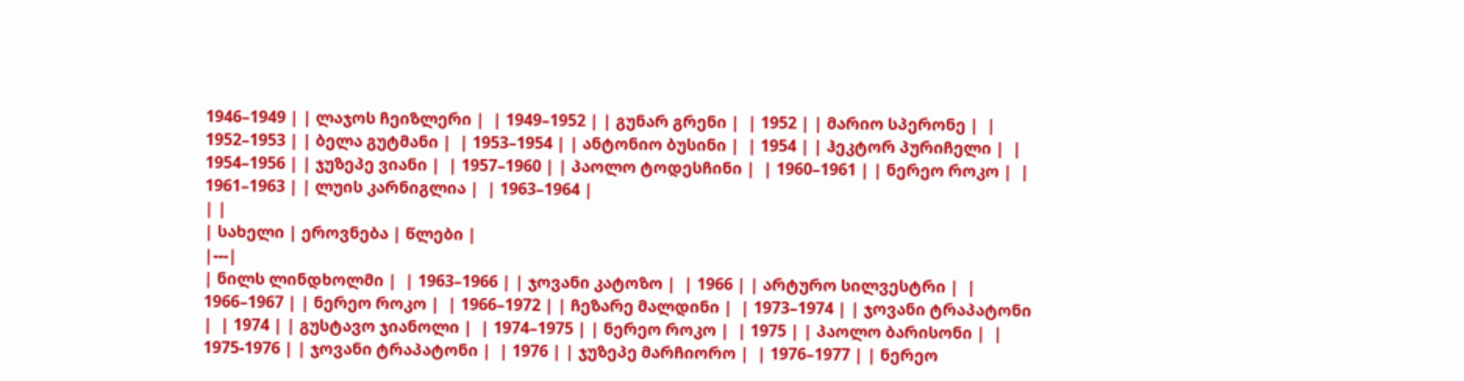1946–1949 | | ლაჯოს ჩეიზლერი |  | 1949–1952 | | გუნარ გრენი |  | 1952 | | მარიო სპერონე |  | 1952–1953 | | ბელა გუტმანი |  | 1953–1954 | | ანტონიო ბუსინი |  | 1954 | | ჰეკტორ პურიჩელი |  | 1954–1956 | | ჯუზეპე ვიანი |  | 1957–1960 | | პაოლო ტოდესჩინი |  | 1960–1961 | | ნერეო როკო |  | 1961–1963 | | ლუის კარნიგლია |  | 1963–1964 |
| |
| სახელი | ეროვნება | წლები |
|---|
| ნილს ლინდხოლმი |  | 1963–1966 | | ჯოვანი კატოზო |  | 1966 | | არტურო სილვესტრი |  | 1966–1967 | | ნერეო როკო |  | 1966–1972 | | ჩეზარე მალდინი |  | 1973–1974 | | ჯოვანი ტრაპატონი |  | 1974 | | გუსტავო ჯიანოლი |  | 1974–1975 | | ნერეო როკო |  | 1975 | | პაოლო ბარისონი |  | 1975-1976 | | ჯოვანი ტრაპატონი |  | 1976 | | ჯუზეპე მარჩიორო |  | 1976–1977 | | ნერეო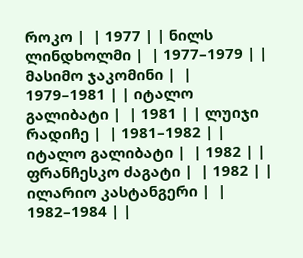როკო |  | 1977 | | ნილს ლინდხოლმი |  | 1977–1979 | | მასიმო ჯაკომინი |  | 1979–1981 | | იტალო გალიბატი |  | 1981 | | ლუიჯი რადიჩე |  | 1981–1982 | | იტალო გალიბატი |  | 1982 | | ფრანჩესკო ძაგატი |  | 1982 | | ილარიო კასტანგერი |  | 1982–1984 | |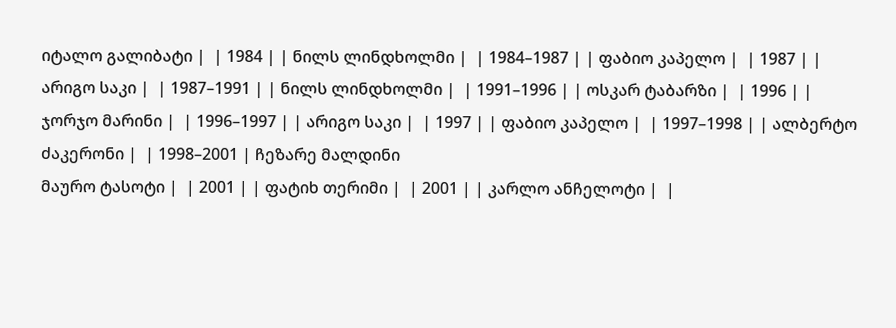იტალო გალიბატი |  | 1984 | | ნილს ლინდხოლმი |  | 1984–1987 | | ფაბიო კაპელო |  | 1987 | | არიგო საკი |  | 1987–1991 | | ნილს ლინდხოლმი |  | 1991–1996 | | ოსკარ ტაბარზი |  | 1996 | | ჯორჯო მარინი |  | 1996–1997 | | არიგო საკი |  | 1997 | | ფაბიო კაპელო |  | 1997–1998 | | ალბერტო ძაკერონი |  | 1998–2001 | ჩეზარე მალდინი
მაურო ტასოტი |  | 2001 | | ფატიხ თერიმი |  | 2001 | | კარლო ანჩელოტი |  |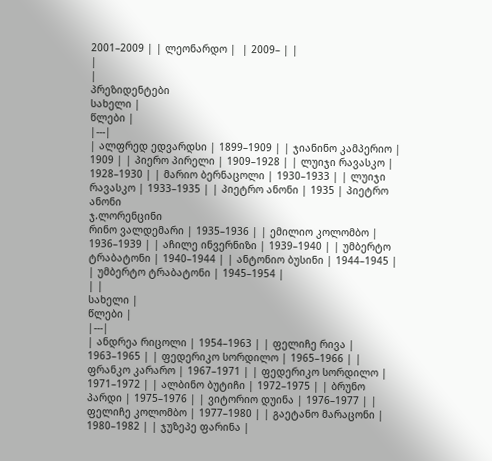2001–2009 | | ლეონარდო |  | 2009– | |
|
|
პრეზიდენტები
სახელი |
წლები |
|---|
| ალფრედ ედვარდსი | 1899–1909 | | ჯიანინო კამპერიო | 1909 | | პიერო პირელი | 1909–1928 | | ლუიჯი რავასკო | 1928–1930 | | მარიო ბერნაცოლი | 1930–1933 | | ლუიჯი რავასკო | 1933–1935 | | პიეტრო ანონი | 1935 | პიეტრო ანონი
ჯ.ლორენცინი
რინო ვალდემარი | 1935–1936 | | ემილიო კოლომბო | 1936–1939 | | აჩილე ინვერნიზი | 1939–1940 | | უმბერტო ტრაბატონი | 1940–1944 | | ანტონიო ბუსინი | 1944–1945 | | უმბერტო ტრაბატონი | 1945–1954 |
| |
სახელი |
წლები |
|---|
| ანდრეა რიცოლი | 1954–1963 | | ფელიჩე რივა | 1963–1965 | | ფედერიკო სორდილო | 1965–1966 | | ფრანკო კარარო | 1967–1971 | | ფედერიკო სორდილო | 1971–1972 | | ალბინო ბუტიჩი | 1972–1975 | | ბრუნო პარდი | 1975–1976 | | ვიტორიო დუინა | 1976–1977 | | ფელიჩე კოლომბო | 1977–1980 | | გაეტანო მარაცონი | 1980–1982 | | ჯუზეპე ფარინა |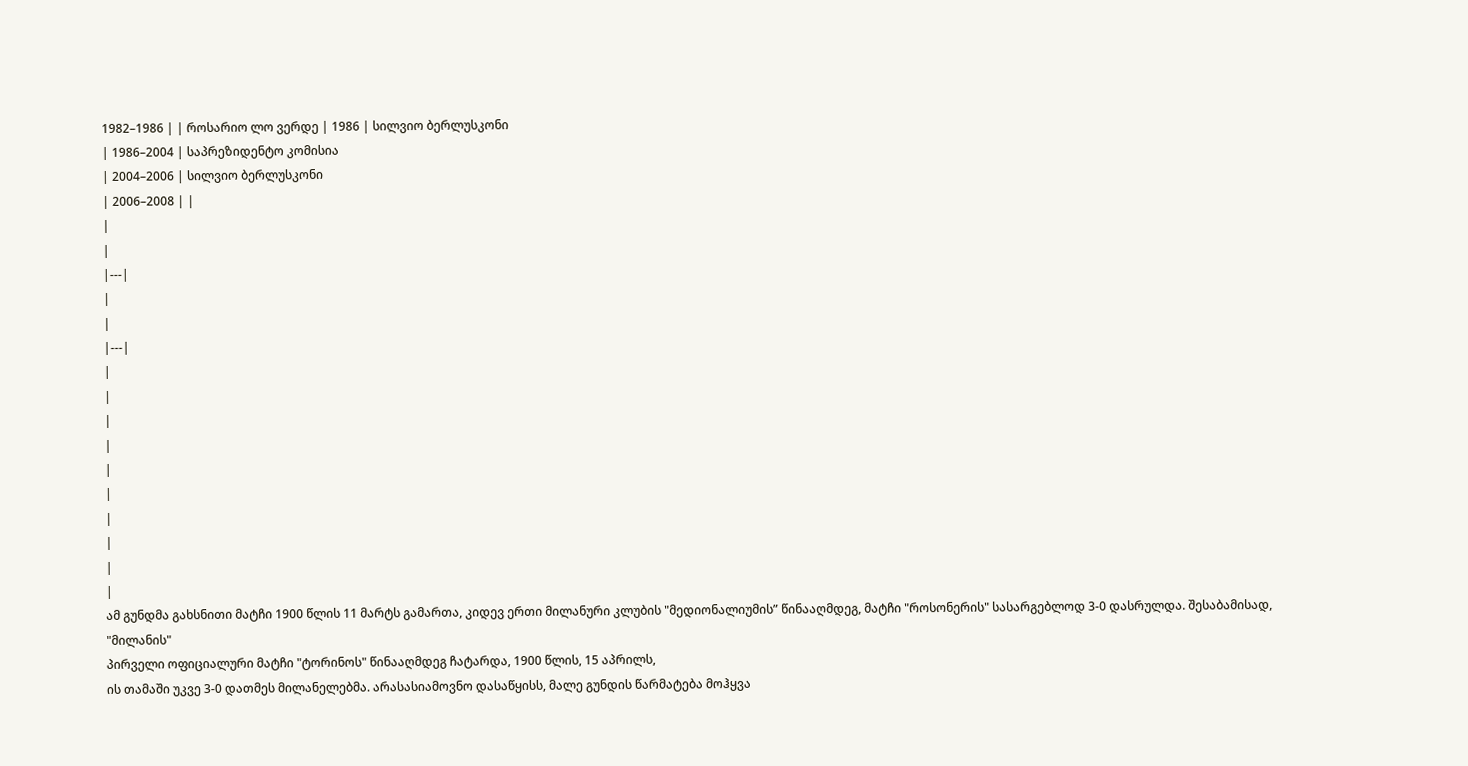1982–1986 | | როსარიო ლო ვერდე | 1986 | სილვიო ბერლუსკონი
| 1986–2004 | საპრეზიდენტო კომისია
| 2004–2006 | სილვიო ბერლუსკონი
| 2006–2008 | |
|
|
|---|
|
|
|---|
|
|
|
|
|
|
|
|
|
|
ამ გუნდმა გახსნითი მატჩი 1900 წლის 11 მარტს გამართა, კიდევ ერთი მილანური კლუბის "მედიონალიუმის” წინააღმდეგ, მატჩი "როსონერის" სასარგებლოდ 3-0 დასრულდა. შესაბამისად, "მილანის"
პირველი ოფიციალური მატჩი "ტორინოს" წინააღმდეგ ჩატარდა, 1900 წლის, 15 აპრილს,
ის თამაში უკვე 3-0 დათმეს მილანელებმა. არასასიამოვნო დასაწყისს, მალე გუნდის წარმატება მოჰყვა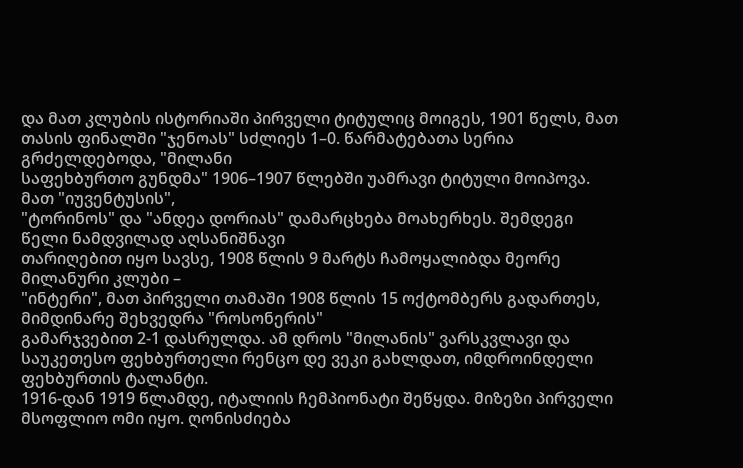და მათ კლუბის ისტორიაში პირველი ტიტულიც მოიგეს, 1901 წელს, მათ თასის ფინალში "ჯენოას" სძლიეს 1–0. წარმატებათა სერია გრძელდებოდა, "მილანი
საფეხბურთო გუნდმა" 1906–1907 წლებში უამრავი ტიტული მოიპოვა. მათ "იუვენტუსის",
"ტორინოს" და "ანდეა დორიას" დამარცხება მოახერხეს. შემდეგი წელი ნამდვილად აღსანიშნავი
თარიღებით იყო სავსე, 1908 წლის 9 მარტს ჩამოყალიბდა მეორე მილანური კლუბი –
"ინტერი", მათ პირველი თამაში 1908 წლის 15 ოქტომბერს გადართეს, მიმდინარე შეხვედრა "როსონერის"
გამარჯვებით 2-1 დასრულდა. ამ დროს "მილანის" ვარსკვლავი და საუკეთესო ფეხბურთელი რენცო დე ვეკი გახლდათ, იმდროინდელი ფეხბურთის ტალანტი.
1916-დან 1919 წლამდე, იტალიის ჩემპიონატი შეწყდა. მიზეზი პირველი
მსოფლიო ომი იყო. ღონისძიება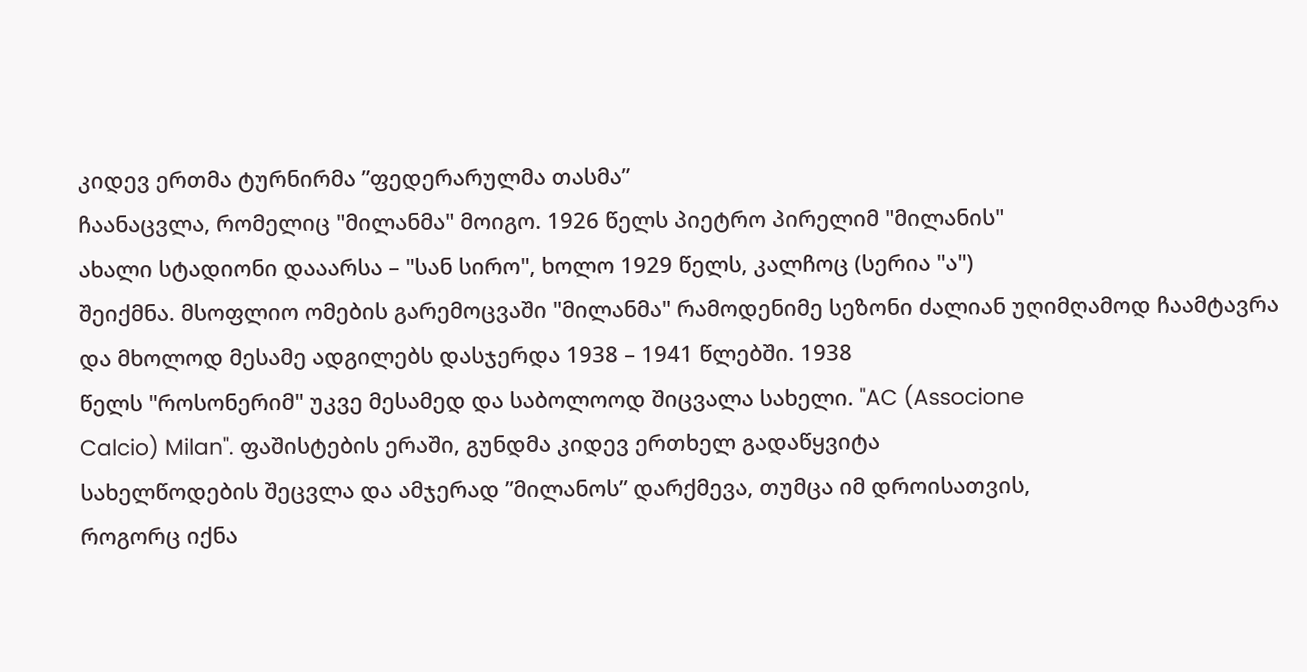კიდევ ერთმა ტურნირმა ”ფედერარულმა თასმა”
ჩაანაცვლა, რომელიც "მილანმა" მოიგო. 1926 წელს პიეტრო პირელიმ "მილანის"
ახალი სტადიონი დააარსა – "სან სირო", ხოლო 1929 წელს, კალჩოც (სერია "ა")
შეიქმნა. მსოფლიო ომების გარემოცვაში "მილანმა" რამოდენიმე სეზონი ძალიან უღიმღამოდ ჩაამტავრა და მხოლოდ მესამე ადგილებს დასჯერდა 1938 – 1941 წლებში. 1938
წელს "როსონერიმ" უკვე მესამედ და საბოლოოდ შიცვალა სახელი. "AC (Associone
Calcio) Milan". ფაშისტების ერაში, გუნდმა კიდევ ერთხელ გადაწყვიტა
სახელწოდების შეცვლა და ამჯერად ”მილანოს” დარქმევა, თუმცა იმ დროისათვის,
როგორც იქნა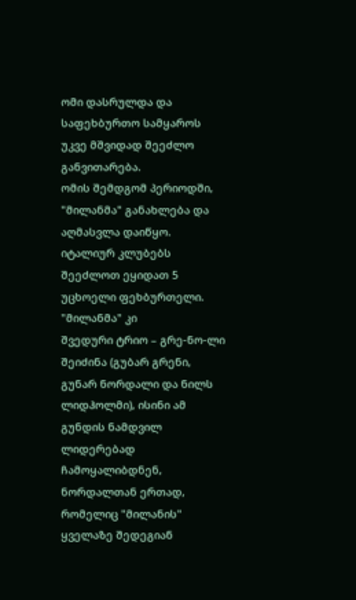ომი დასრულდა და საფეხბურთო სამყაროს უკვე მშვიდად შეეძლო
განვითარება.
ომის შემდგომ პერიოდში, "მილანმა" განახლება და აღმასვლა დაიწყო.
იტალიურ კლუბებს შეეძლოთ ეყიდათ 5 უცხოელი ფეხბურთელი. "მილანმა" კი
შვედური ტრიო – გრე-ნო-ლი შეიძინა (გუბარ გრენი, გუნარ ნორდალი და ნილს
ლიდჰოლმი), ისინი ამ გუნდის ნამდვილ ლიდერებად ჩამოყალიბდნენ, ნორდალთან ერთად,
რომელიც "მილანის" ყველაზე შედეგიან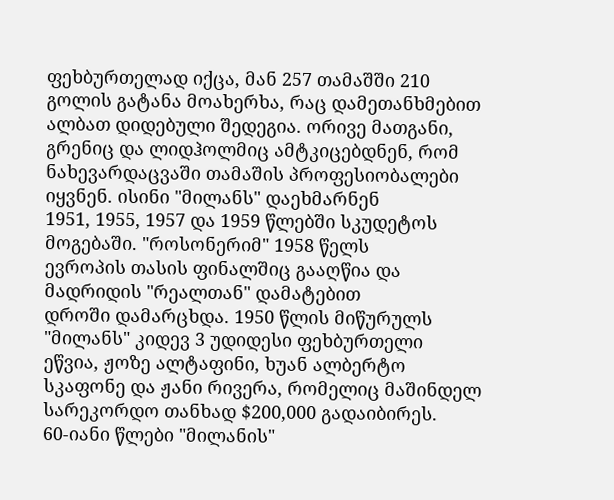ფეხბურთელად იქცა, მან 257 თამაშში 210
გოლის გატანა მოახერხა, რაც დამეთანხმებით ალბათ დიდებული შედეგია. ორივე მათგანი, გრენიც და ლიდჰოლმიც ამტკიცებდნენ, რომ
ნახევარდაცვაში თამაშის პროფესიობალები იყვნენ. ისინი "მილანს" დაეხმარნენ
1951, 1955, 1957 და 1959 წლებში სკუდეტოს მოგებაში. "როსონერიმ" 1958 წელს
ევროპის თასის ფინალშიც გააღწია და მადრიდის "რეალთან" დამატებით
დროში დამარცხდა. 1950 წლის მიწურულს "მილანს" კიდევ 3 უდიდესი ფეხბურთელი
ეწვია, ჟოზე ალტაფინი, ხუან ალბერტო სკაფონე და ჟანი რივერა, რომელიც მაშინდელ
სარეკორდო თანხად $200,000 გადაიბირეს.
60-იანი წლები "მილანის"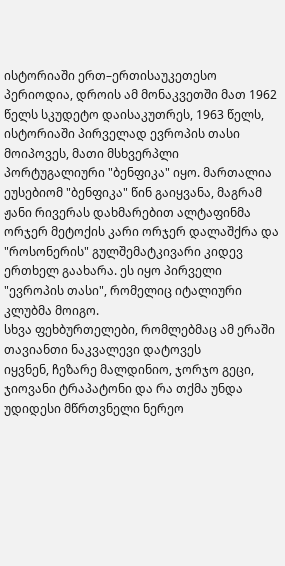ისტორიაში ერთ–ერთისაუკეთესო პერიოდია, დროის ამ მონაკვეთში მათ 1962 წელს სკუდეტო დაისაკუთრეს, 1963 წელს, ისტორიაში პირველად ევროპის თასი მოიპოვეს, მათი მსხვერპლი პორტუგალიური "ბენფიკა" იყო. მართალია
ეუსებიომ "ბენფიკა" წინ გაიყვანა, მაგრამ ჟანი რივერას დახმარებით ალტაფინმა
ორჯერ მეტოქის კარი ორჯერ დალაშქრა და "როსონერის" გულშემატკივარი კიდევ ერთხელ გაახარა. ეს იყო პირველი "ევროპის თასი", რომელიც იტალიური კლუბმა მოიგო.
სხვა ფეხბურთელები, რომლებმაც ამ ერაში თავიანთი ნაკვალევი დატოვეს
იყვნენ, ჩეზარე მალდინიო, ჯორჯო გეცი, ჯიოვანი ტრაპატონი და რა თქმა უნდა
უდიდესი მწრთვნელი ნერეო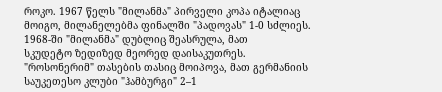როკო. 1967 წელს "მილანმა" პირველი კოპა იტალიაც
მოიგო, მილანელებმა ფინალში "პადოვას" 1-0 სძლიეს. 1968-ში "მილანმა" დუბლიც შეასრულა, მათ
სკუდეტო ზედიზედ მეორედ დაისაკუთრეს. "როსონერიმ" თასების თასიც მოიპოვა, მათ გერმანიის საუკეთესო კლუბი "ჰამბურგი" 2–1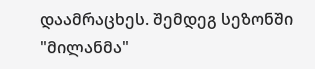დაამრაცხეს. შემდეგ სეზონში "მილანმა"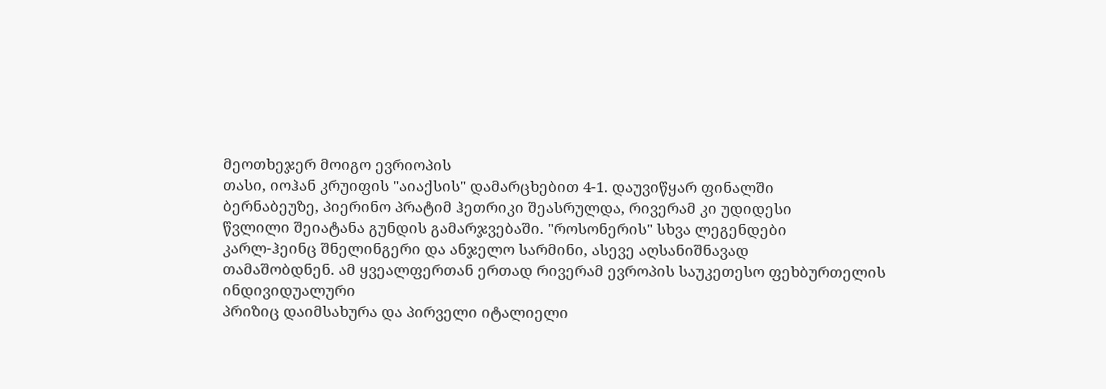მეოთხეჯერ მოიგო ევრიოპის
თასი, იოჰან კრუიფის "აიაქსის" დამარცხებით 4-1. დაუვიწყარ ფინალში
ბერნაბეუზე, პიერინო პრატიმ ჰეთრიკი შეასრულდა, რივერამ კი უდიდესი
წვლილი შეიატანა გუნდის გამარჯვებაში. "როსონერის" სხვა ლეგენდები
კარლ-ჰეინც შნელინგერი და ანჯელო სარმინი, ასევე აღსანიშნავად
თამაშობდნენ. ამ ყვეალფერთან ერთად რივერამ ევროპის საუკეთესო ფეხბურთელის ინდივიდუალური
პრიზიც დაიმსახურა და პირველი იტალიელი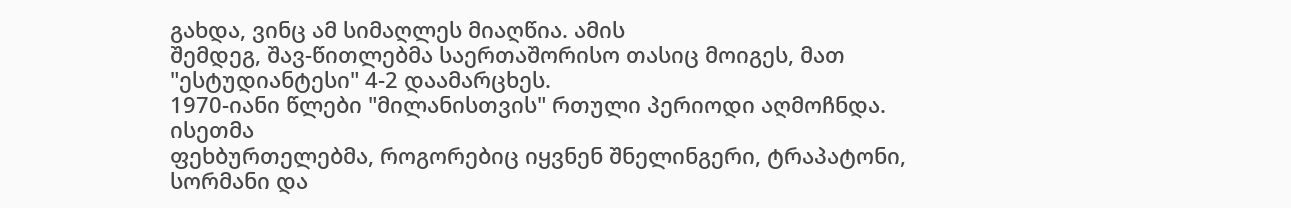გახდა, ვინც ამ სიმაღლეს მიაღწია. ამის
შემდეგ, შავ-წითლებმა საერთაშორისო თასიც მოიგეს, მათ "ესტუდიანტესი" 4-2 დაამარცხეს.
1970-იანი წლები "მილანისთვის" რთული პერიოდი აღმოჩნდა. ისეთმა
ფეხბურთელებმა, როგორებიც იყვნენ შნელინგერი, ტრაპატონი, სორმანი და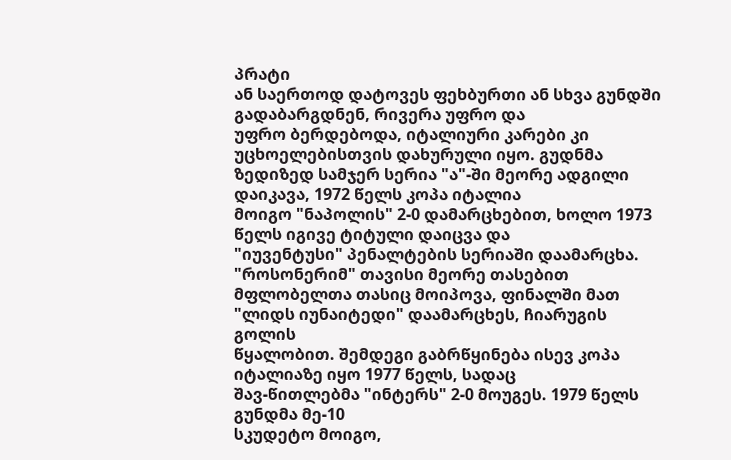პრატი
ან საერთოდ დატოვეს ფეხბურთი ან სხვა გუნდში გადაბარგდნენ, რივერა უფრო და
უფრო ბერდებოდა, იტალიური კარები კი უცხოელებისთვის დახურული იყო. გუდნმა
ზედიზედ სამჯერ სერია "ა"-ში მეორე ადგილი დაიკავა, 1972 წელს კოპა იტალია
მოიგო "ნაპოლის" 2-0 დამარცხებით, ხოლო 1973 წელს იგივე ტიტული დაიცვა და
"იუვენტუსი" პენალტების სერიაში დაამარცხა. "როსონერიმ" თავისი მეორე თასებით
მფლობელთა თასიც მოიპოვა, ფინალში მათ "ლიდს იუნაიტედი" დაამარცხეს, ჩიარუგის გოლის
წყალობით. შემდეგი გაბრწყინება ისევ კოპა იტალიაზე იყო 1977 წელს, სადაც
შავ-წითლებმა "ინტერს" 2-0 მოუგეს. 1979 წელს გუნდმა მე-10
სკუდეტო მოიგო,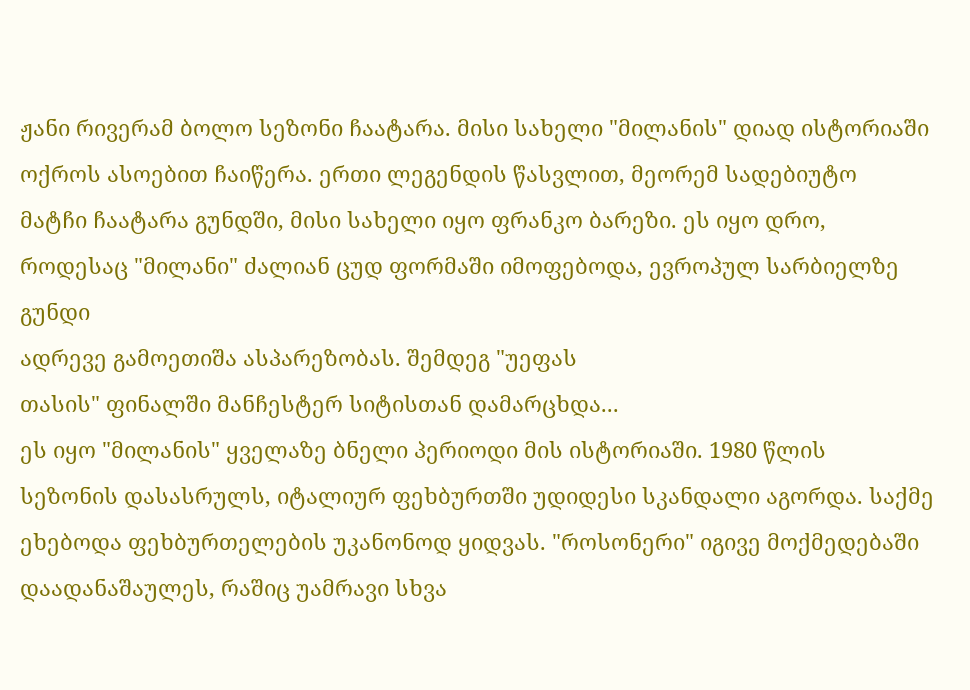ჟანი რივერამ ბოლო სეზონი ჩაატარა. მისი სახელი "მილანის" დიად ისტორიაში ოქროს ასოებით ჩაიწერა. ერთი ლეგენდის წასვლით, მეორემ სადებიუტო
მატჩი ჩაატარა გუნდში, მისი სახელი იყო ფრანკო ბარეზი. ეს იყო დრო,
როდესაც "მილანი" ძალიან ცუდ ფორმაში იმოფებოდა, ევროპულ სარბიელზე გუნდი
ადრევე გამოეთიშა ასპარეზობას. შემდეგ "უეფას
თასის" ფინალში მანჩესტერ სიტისთან დამარცხდა...
ეს იყო "მილანის" ყველაზე ბნელი პერიოდი მის ისტორიაში. 1980 წლის
სეზონის დასასრულს, იტალიურ ფეხბურთში უდიდესი სკანდალი აგორდა. საქმე
ეხებოდა ფეხბურთელების უკანონოდ ყიდვას. "როსონერი" იგივე მოქმედებაში
დაადანაშაულეს, რაშიც უამრავი სხვა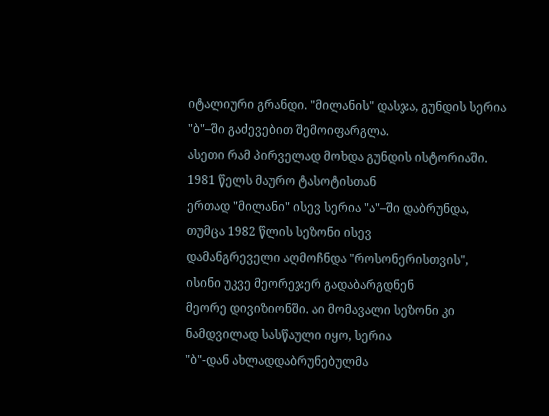იტალიური გრანდი. "მილანის" დასჯა, გუნდის სერია "ბ"–ში გაძევებით შემოიფარგლა.
ასეთი რამ პირველად მოხდა გუნდის ისტორიაში. 1981 წელს მაურო ტასოტისთან
ერთად "მილანი" ისევ სერია "ა"–ში დაბრუნდა, თუმცა 1982 წლის სეზონი ისევ
დამანგრეველი აღმოჩნდა "როსონერისთვის", ისინი უკვე მეორეჯერ გადაბარგდნენ
მეორე დივიზიონში. აი მომავალი სეზონი კი ნამდვილად სასწაული იყო, სერია
"ბ"-დან ახლადდაბრუნებულმა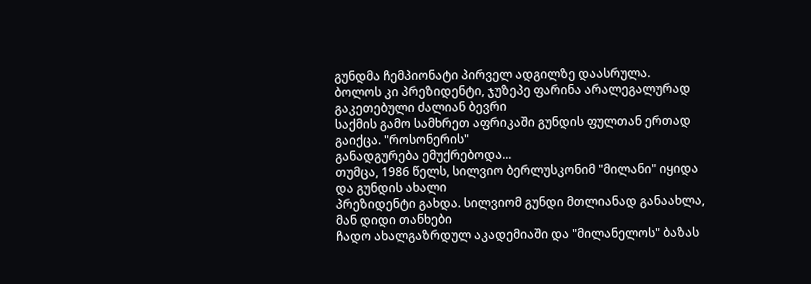გუნდმა ჩემპიონატი პირველ ადგილზე დაასრულა.
ბოლოს კი პრეზიდენტი, ჯუზეპე ფარინა არალეგალურად გაკეთებული ძალიან ბევრი
საქმის გამო სამხრეთ აფრიკაში გუნდის ფულთან ერთად გაიქცა. "როსონერის"
განადგურება ემუქრებოდა...
თუმცა, 1986 წელს, სილვიო ბერლუსკონიმ "მილანი" იყიდა და გუნდის ახალი
პრეზიდენტი გახდა. სილვიომ გუნდი მთლიანად განაახლა, მან დიდი თანხები
ჩადო ახალგაზრდულ აკადემიაში და "მილანელოს" ბაზას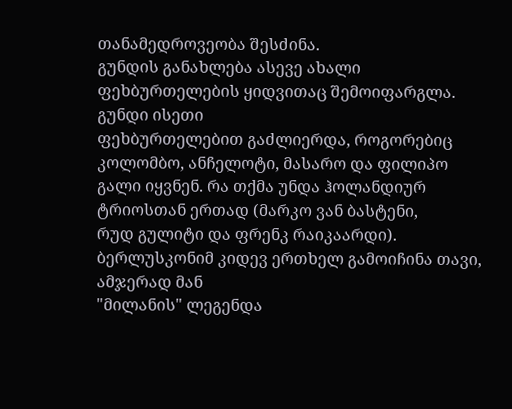თანამედროვეობა შესძინა.
გუნდის განახლება ასევე ახალი ფეხბურთელების ყიდვითაც შემოიფარგლა. გუნდი ისეთი
ფეხბურთელებით გაძლიერდა, როგორებიც კოლომბო, ანჩელოტი, მასარო და ფილიპო
გალი იყვნენ. რა თქმა უნდა ჰოლანდიურ ტრიოსთან ერთად (მარკო ვან ბასტენი,
რუდ გულიტი და ფრენკ რაიკაარდი). ბერლუსკონიმ კიდევ ერთხელ გამოიჩინა თავი, ამჯერად მან
"მილანის" ლეგენდა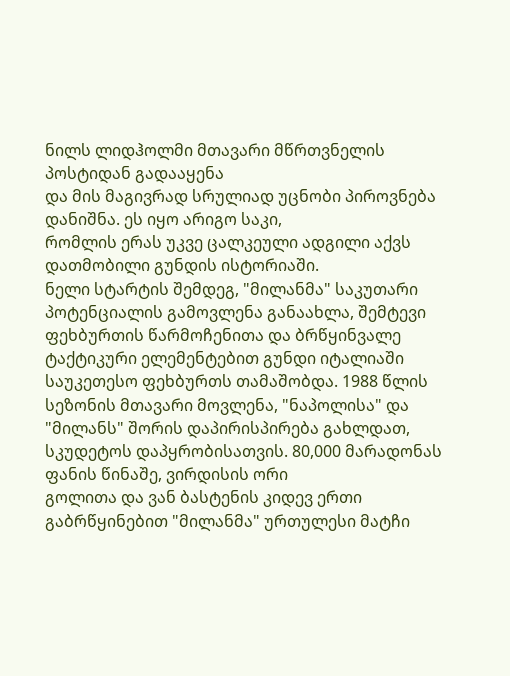ნილს ლიდჰოლმი მთავარი მწრთვნელის პოსტიდან გადააყენა
და მის მაგივრად სრულიად უცნობი პიროვნება დანიშნა. ეს იყო არიგო საკი,
რომლის ერას უკვე ცალკეული ადგილი აქვს დათმობილი გუნდის ისტორიაში.
ნელი სტარტის შემდეგ, "მილანმა" საკუთარი პოტენციალის გამოვლენა განაახლა, შემტევი
ფეხბურთის წარმოჩენითა და ბრწყინვალე ტაქტიკური ელემენტებით გუნდი იტალიაში საუკეთესო ფეხბურთს თამაშობდა. 1988 წლის
სეზონის მთავარი მოვლენა, "ნაპოლისა" და "მილანს" შორის დაპირისპირება გახლდათ,
სკუდეტოს დაპყრობისათვის. 80,000 მარადონას ფანის წინაშე, ვირდისის ორი
გოლითა და ვან ბასტენის კიდევ ერთი გაბრწყინებით "მილანმა" ურთულესი მატჩი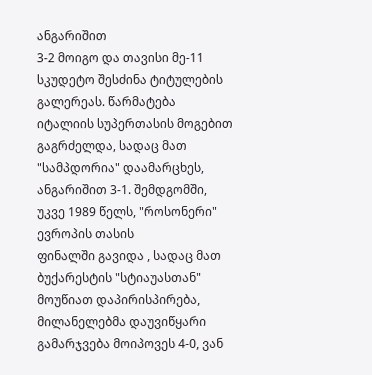ანგარიშით
3-2 მოიგო და თავისი მე-11 სკუდეტო შესძინა ტიტულების გალერეას. წარმატება
იტალიის სუპერთასის მოგებით გაგრძელდა, სადაც მათ "სამპდორია" დაამარცხეს,
ანგარიშით 3-1. შემდგომში, უკვე 1989 წელს, "როსონერი" ევროპის თასის
ფინალში გავიდა , სადაც მათ ბუქარესტის "სტიაუასთან" მოუწიათ დაპირისპირება, მილანელებმა დაუვიწყარი
გამარჯვება მოიპოვეს 4-0, ვან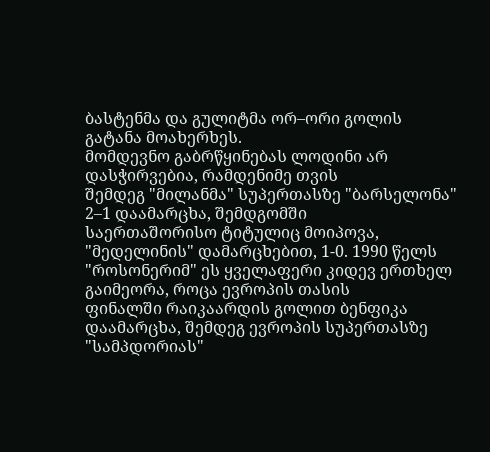ბასტენმა და გულიტმა ორ–ორი გოლის გატანა მოახერხეს.
მომდევნო გაბრწყინებას ლოდინი არ დასჭირვებია, რამდენიმე თვის
შემდეგ "მილანმა" სუპერთასზე "ბარსელონა" 2–1 დაამარცხა, შემდგომში
საერთაშორისო ტიტულიც მოიპოვა, "მედელინის" დამარცხებით, 1-0. 1990 წელს
"როსონერიმ" ეს ყველაფერი კიდევ ერთხელ გაიმეორა, როცა ევროპის თასის
ფინალში რაიკაარდის გოლით ბენფიკა დაამარცხა, შემდეგ ევროპის სუპერთასზე
"სამპდორიას"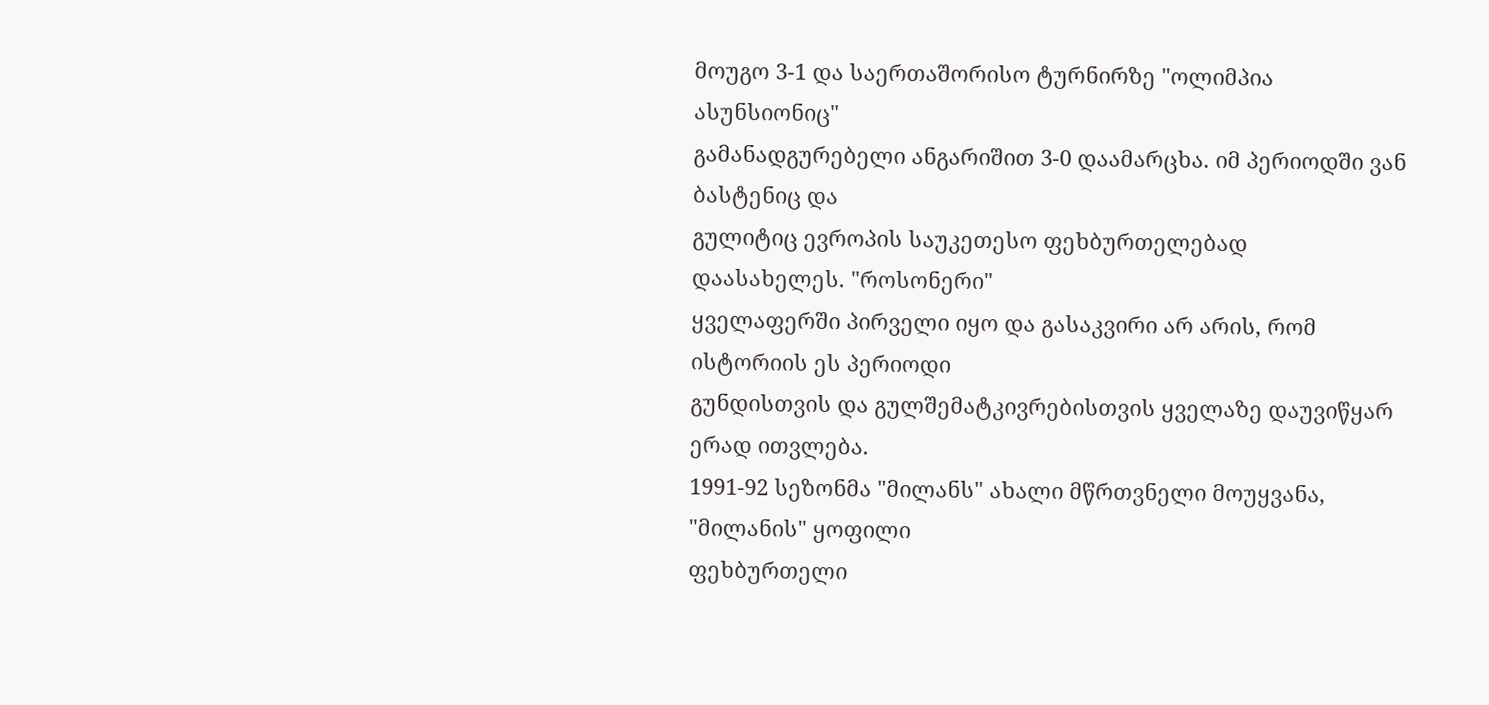მოუგო 3-1 და საერთაშორისო ტურნირზე "ოლიმპია ასუნსიონიც"
გამანადგურებელი ანგარიშით 3-0 დაამარცხა. იმ პერიოდში ვან ბასტენიც და
გულიტიც ევროპის საუკეთესო ფეხბურთელებად დაასახელეს. "როსონერი"
ყველაფერში პირველი იყო და გასაკვირი არ არის, რომ ისტორიის ეს პერიოდი
გუნდისთვის და გულშემატკივრებისთვის ყველაზე დაუვიწყარ ერად ითვლება.
1991-92 სეზონმა "მილანს" ახალი მწრთვნელი მოუყვანა, "მილანის" ყოფილი
ფეხბურთელი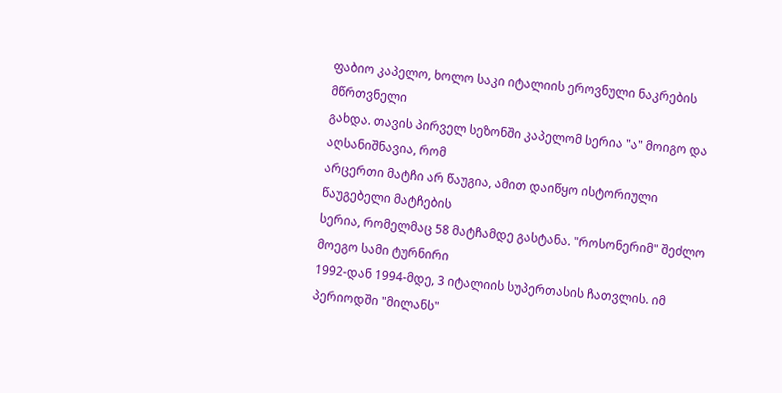ფაბიო კაპელო, ხოლო საკი იტალიის ეროვნული ნაკრების მწრთვნელი
გახდა. თავის პირველ სეზონში კაპელომ სერია "ა" მოიგო და აღსანიშნავია, რომ
არცერთი მატჩი არ წაუგია, ამით დაიწყო ისტორიული წაუგებელი მატჩების
სერია, რომელმაც 58 მატჩამდე გასტანა. "როსონერიმ" შეძლო მოეგო სამი ტურნირი
1992-დან 1994-მდე, 3 იტალიის სუპერთასის ჩათვლის. იმ პერიოდში "მილანს"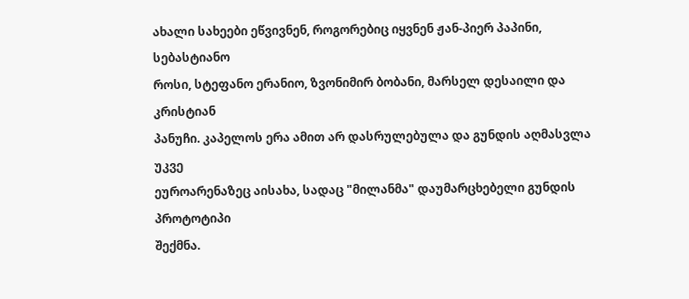ახალი სახეები ეწვივნენ, როგორებიც იყვნენ ჟან-პიერ პაპინი, სებასტიანო
როსი, სტეფანო ერანიო, ზვონიმირ ბობანი, მარსელ დესაილი და კრისტიან
პანუჩი. კაპელოს ერა ამით არ დასრულებულა და გუნდის აღმასვლა უკვე
ეუროარენაზეც აისახა, სადაც "მილანმა" დაუმარცხებელი გუნდის პროტოტიპი
შექმნა.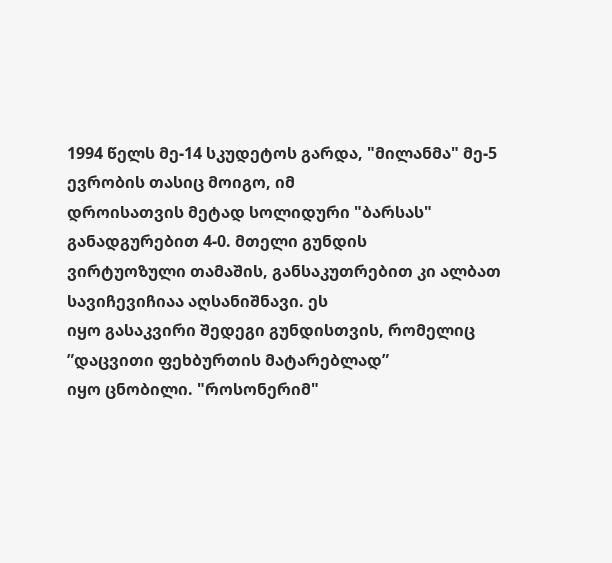1994 წელს მე-14 სკუდეტოს გარდა, "მილანმა" მე-5 ევრობის თასიც მოიგო, იმ
დროისათვის მეტად სოლიდური "ბარსას" განადგურებით 4-0. მთელი გუნდის
ვირტუოზული თამაშის, განსაკუთრებით კი ალბათ სავიჩევიჩიაა აღსანიშნავი. ეს
იყო გასაკვირი შედეგი გუნდისთვის, რომელიც ”დაცვითი ფეხბურთის მატარებლად”
იყო ცნობილი. "როსონერიმ"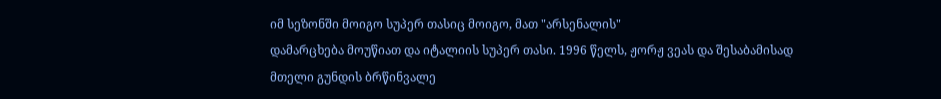იმ სეზონში მოიგო სუპერ თასიც მოიგო, მათ "არსენალის"
დამარცხება მოუწიათ და იტალიის სუპერ თასი. 1996 წელს, ჟორჟ ვეას და შესაბამისად
მთელი გუნდის ბრწინვალე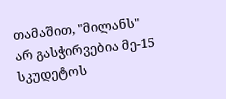თამაშით, "მილანს" არ გასჭირვებია მე-15 სკუდეტოს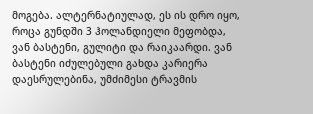მოგება. ალტერნატიულად, ეს ის დრო იყო, როცა გუნდში 3 ჰოლანდიელი მეფობდა,
ვან ბასტენი, გულიტი და რაიკაარდი. ვან ბასტენი იძულებული გახდა კარიერა
დაესრულებინა, უმძიმესი ტრავმის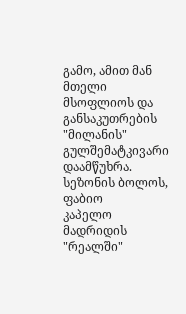გამო, ამით მან მთელი მსოფლიოს და
განსაკუთრების "მილანის" გულშემატკივარი დაამწუხრა. სეზონის ბოლოს, ფაბიო
კაპელო მადრიდის "რეალში"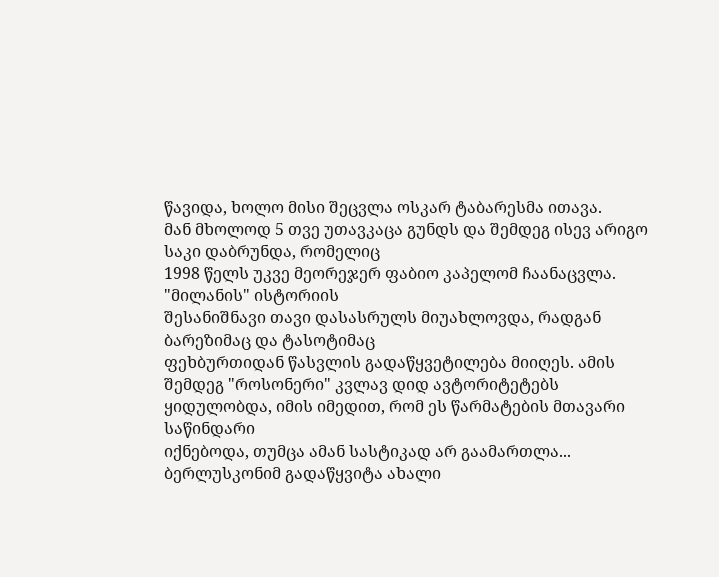წავიდა, ხოლო მისი შეცვლა ოსკარ ტაბარესმა ითავა.
მან მხოლოდ 5 თვე უთავკაცა გუნდს და შემდეგ ისევ არიგო საკი დაბრუნდა, რომელიც
1998 წელს უკვე მეორეჯერ ფაბიო კაპელომ ჩაანაცვლა. "მილანის" ისტორიის
შესანიშნავი თავი დასასრულს მიუახლოვდა, რადგან ბარეზიმაც და ტასოტიმაც
ფეხბურთიდან წასვლის გადაწყვეტილება მიიღეს. ამის შემდეგ "როსონერი" კვლავ დიდ ავტორიტეტებს ყიდულობდა, იმის იმედით, რომ ეს წარმატების მთავარი საწინდარი
იქნებოდა, თუმცა ამან სასტიკად არ გაამართლა...
ბერლუსკონიმ გადაწყვიტა ახალი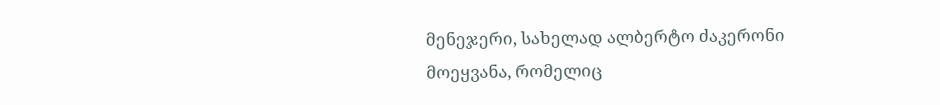მენეჯერი, სახელად ალბერტო ძაკერონი
მოეყვანა, რომელიც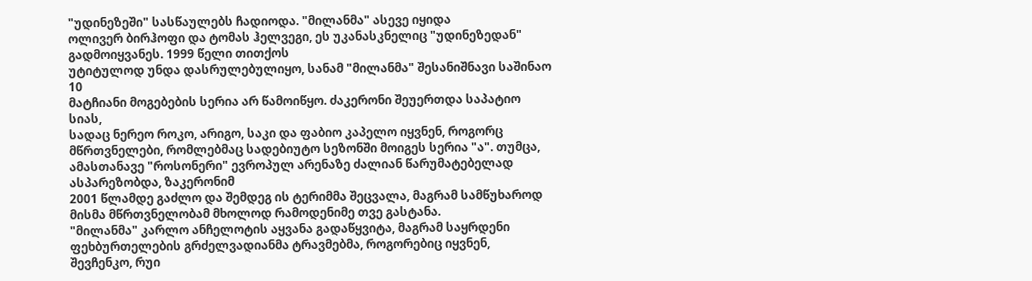"უდინეზეში" სასწაულებს ჩადიოდა. "მილანმა" ასევე იყიდა
ოლივერ ბირჰოფი და ტომას ჰელვეგი, ეს უკანასკნელიც "უდინეზედან" გადმოიყვანეს. 1999 წელი თითქოს
უტიტულოდ უნდა დასრულებულიყო, სანამ "მილანმა" შესანიშნავი საშინაო 10
მატჩიანი მოგებების სერია არ წამოიწყო. ძაკერონი შეუერთდა საპატიო სიას,
სადაც ნერეო როკო, არიგო, საკი და ფაბიო კაპელო იყვნენ, როგორც
მწრთვნელები, რომლებმაც სადებიუტო სეზონში მოიგეს სერია "ა". თუმცა,
ამასთანავე "როსონერი" ევროპულ არენაზე ძალიან წარუმატებელად ასპარეზობდა, ზაკერონიმ
2001 წლამდე გაძლო და შემდეგ ის ტერიმმა შეცვალა, მაგრამ სამწუხაროდ
მისმა მწრთვნელობამ მხოლოდ რამოდენიმე თვე გასტანა.
"მილანმა" კარლო ანჩელოტის აყვანა გადაწყვიტა, მაგრამ საყრდენი
ფეხბურთელების გრძელვადიანმა ტრავმებმა, როგორებიც იყვნენ, შევჩენკო, რუი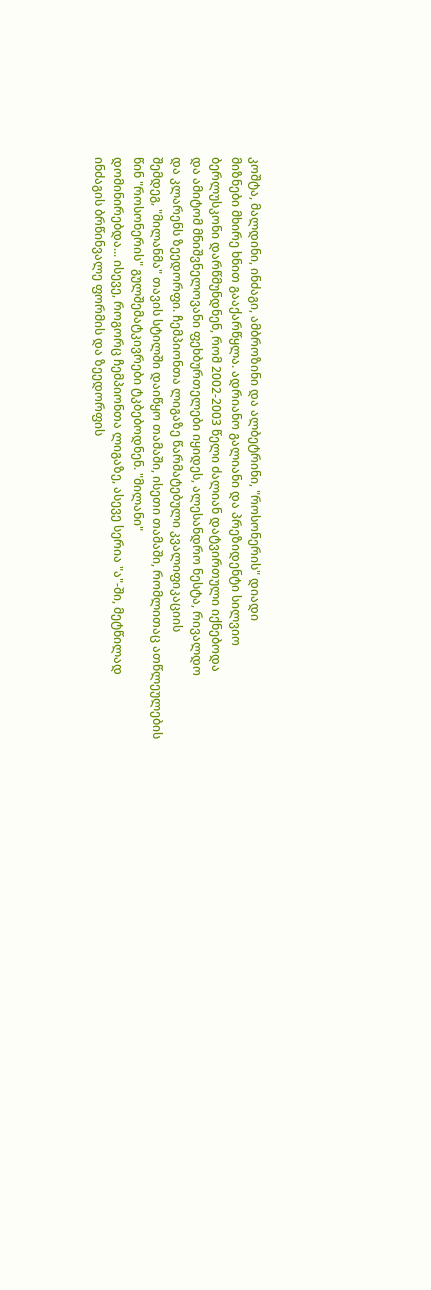კოშტა, მალდინი, ინძაგი, ამბროზინი და ალბეტრინი, "როსონერის" დიადი
მიზნები მხირე ხნით გააქარწყლა. ადრიანო გალიანი და პრეზიდენტი სილვიო
ბერლუსკონი დარწმუნდნენ, რომ 2002-2003 წელი ძალიან დატვირთული იქნებოდა
და ამიტომ მნიშვნელოვანი ფეხბურთელები იყიდეს, ალესანდრო ნესტა, რივალდო
და კლარენს ზეედორფი. ჩემპიონთა ლიგაზე წარმატებული კვალიფიკაციის
შემდეგ, "მილანმა" თავის სტილში დაიწყო თამაში, ისეთი თამაში, რომლითაც ათწლეულების წინ "როსონერის" გულშემატკივრები ტკბებოდნენ. "მილანი"
დომინირებდა... ისევე, როგორც ჩემპიონთა ლიგაზე, ასევე სერია "ა"-ში, მეტწილად
ინძაგის ბრწინვალე ფორმის და ზეედორფის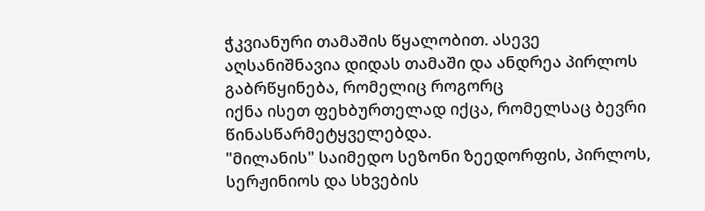ჭკვიანური თამაშის წყალობით. ასევე
აღსანიშნავია დიდას თამაში და ანდრეა პირლოს გაბრწყინება, რომელიც როგორც
იქნა ისეთ ფეხბურთელად იქცა, რომელსაც ბევრი წინასწარმეტყველებდა.
"მილანის" საიმედო სეზონი ზეედორფის, პირლოს, სერჟინიოს და სხვების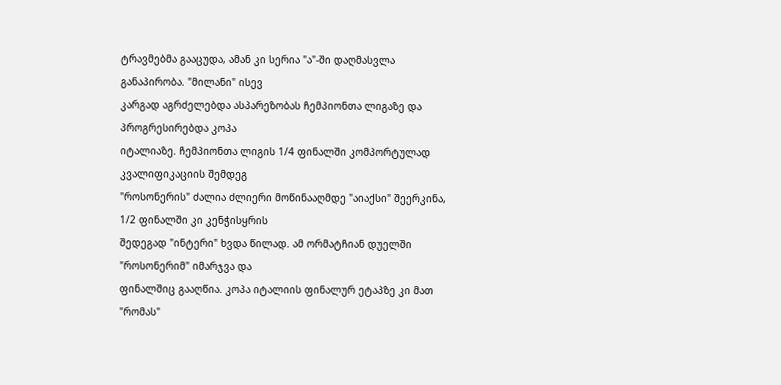ტრავმებმა გააცუდა, ამან კი სერია "ა"-ში დაღმასვლა განაპირობა. "მილანი" ისევ
კარგად აგრძელებდა ასპარეზობას ჩემპიონთა ლიგაზე და პროგრესირებდა კოპა
იტალიაზე. ჩემპიონთა ლიგის 1/4 ფინალში კომპორტულად კვალიფიკაციის შემდეგ
"როსონერის" ძალია ძლიერი მოწინააღმდე "აიაქსი" შეერკინა, 1/2 ფინალში კი კენჭისყრის
შედეგად "ინტერი" ხვდა წილად. ამ ორმატჩიან დუელში "როსონერიმ" იმარჯვა და
ფინალშიც გააღწია. კოპა იტალიის ფინალურ ეტაპზე კი მათ "რომას"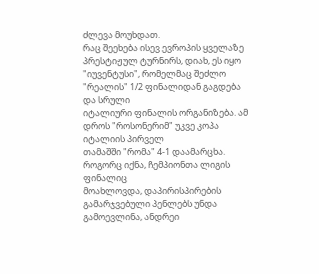ძლევა მოუხდათ.
რაც შეეხება ისევ ევროპის ყველაზე პრესტიჟულ ტურნირს, დიახ, ეს იყო
"იუვენტუსი", რომელმაც შეძლო "რეალის" 1/2 ფინალიდან გაგდება და სრული
იტალიური ფინალის ორგანიზება. ამ დროს "როსონერიმ" უკვე კოპა იტალიის პირველ
თამაშში "რომა" 4-1 დაამარცხა. როგორც იქნა, ჩემპიონთა ლიგის ფინალიც
მოახლოვდა, დაპირისპირების გამარჯვებული პენლებს უნდა გამოევლინა, ანდრეი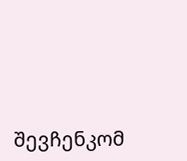შევჩენკომ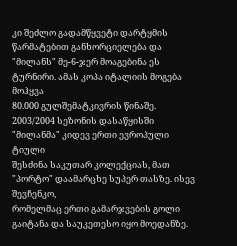კი შეძლო გადამწყვეტი დარტყმის წარმატებით განხორციელება და
"მილანს" მე-6-ჯერ მოაგებინა ეს ტურნირი. ამას კოპა იტალიის მოგება მოჰყვა
80.000 გულშემატკივრის წინაშე.
2003/2004 სეზონის დასაწყისში "მილანმა" კიდევ ერთი ევროპული ტიული
შესძინა საკუთარ კოლექციას, მათ "პორტო" დაამარცხე სუპერ თასზე. ისევ შევჩენკო,
რომელმაც ერთი გამარჯვების გოლი გაიტანა და საუკეთესო იყო მოედანზე.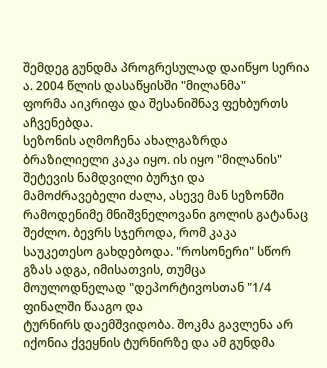შემდეგ გუნდმა პროგრესულად დაიწყო სერია ა. 2004 წლის დასაწყისში "მილანმა"
ფორმა აიკრიფა და შესანიშნავ ფეხბურთს აჩვენებდა.
სეზონის აღმოჩენა ახალგაზრდა ბრაზილიელი კაკა იყო. ის იყო "მილანის"
შეტევის ნამდვილი ბურჯი და მამოძრავებელი ძალა, ასევე მან სეზონში
რამოდენიმე მნიშვნელოვანი გოლის გატანაც შეძლო. ბევრს სჯეროდა, რომ კაკა
საუკეთესო გახდებოდა. "როსონერი" სწორ გზას ადგა, იმისათვის, თუმცა მოულოდნელად "დეპორტივოსთან "1/4 ფინალში წააგო და
ტურნირს დაემშვიდობა. შოკმა გავლენა არ იქონია ქვეყნის ტურნირზე და ამ გუნდმა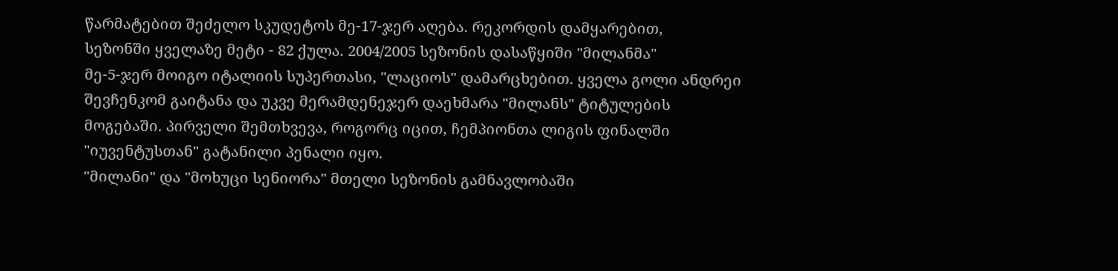წარმატებით შეძელო სკუდეტოს მე-17-ჯერ აღება. რეკორდის დამყარებით,
სეზონში ყველაზე მეტი - 82 ქულა. 2004/2005 სეზონის დასაწყიში "მილანმა"
მე-5-ჯერ მოიგო იტალიის სუპერთასი, "ლაციოს" დამარცხებით. ყველა გოლი ანდრეი
შევჩენკომ გაიტანა და უკვე მერამდენეჯერ დაეხმარა "მილანს" ტიტულების
მოგებაში. პირველი შემთხვევა, როგორც იცით, ჩემპიონთა ლიგის ფინალში
"იუვენტუსთან" გატანილი პენალი იყო.
"მილანი" და "მოხუცი სენიორა" მთელი სეზონის გამნავლობაში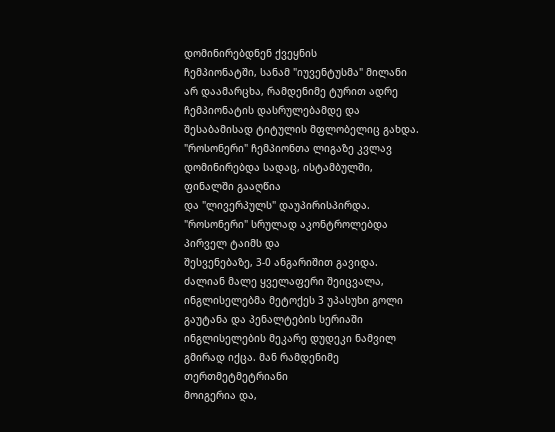დომინირებდნენ ქვეყნის
ჩემპიონატში, სანამ "იუვენტუსმა" მილანი არ დაამარცხა, რამდენიმე ტურით ადრე
ჩემპიონატის დასრულებამდე და შესაბამისად ტიტულის მფლობელიც გახდა. "როსონერი" ჩემპიონთა ლიგაზე კვლავ დომინირებდა სადაც, ისტამბულში, ფინალში გააღწია
და "ლივერპულს" დაუპირისპირდა. "როსონერი" სრულად აკონტროლებდა პირველ ტაიმს და
შესვენებაზე, 3-0 ანგარიშით გავიდა. ძალიან მალე ყველაფერი შეიცვალა, ინგლისელებმა მეტოქეს 3 უპასუხი გოლი გაუტანა და პენალტების სერიაში
ინგლისელების მეკარე დუდეკი ნამვილ გმირად იქცა. მან რამდენიმე თერთმეტმეტრიანი
მოიგერია და,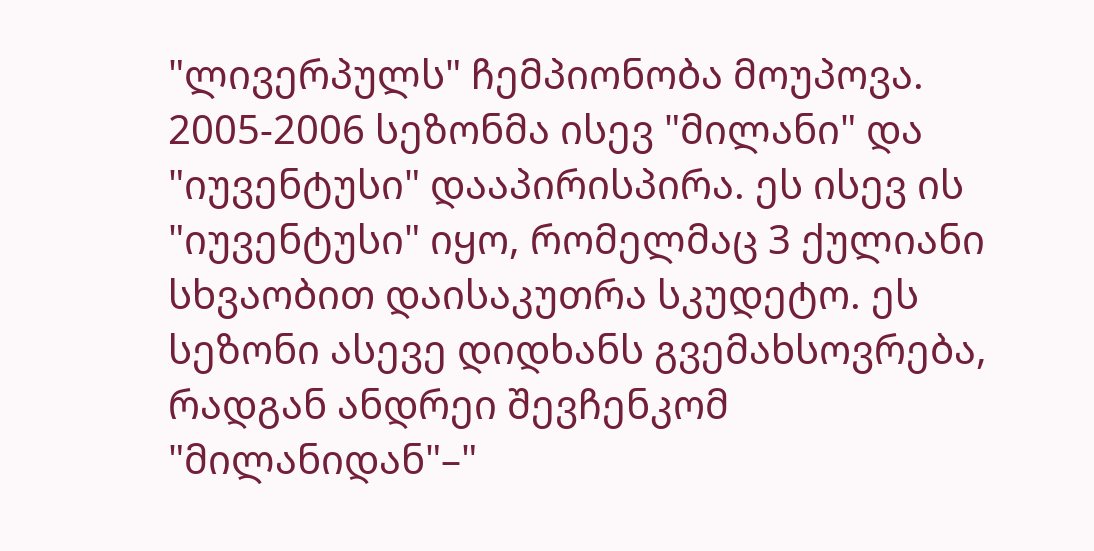"ლივერპულს" ჩემპიონობა მოუპოვა.
2005-2006 სეზონმა ისევ "მილანი" და "იუვენტუსი" დააპირისპირა. ეს ისევ ის "იუვენტუსი" იყო, რომელმაც 3 ქულიანი სხვაობით დაისაკუთრა სკუდეტო. ეს
სეზონი ასევე დიდხანს გვემახსოვრება, რადგან ანდრეი შევჩენკომ "მილანიდან"–"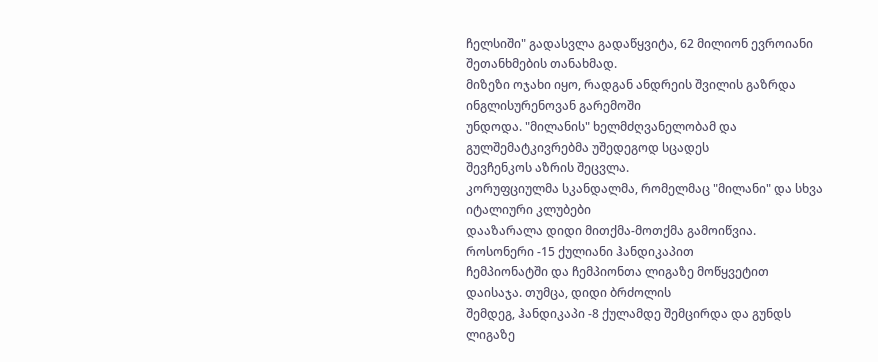ჩელსიში" გადასვლა გადაწყვიტა, 62 მილიონ ევროიანი შეთანხმების თანახმად.
მიზეზი ოჯახი იყო, რადგან ანდრეის შვილის გაზრდა ინგლისურენოვან გარემოში
უნდოდა. "მილანის" ხელმძღვანელობამ და გულშემატკივრებმა უშედეგოდ სცადეს
შევჩენკოს აზრის შეცვლა.
კორუფციულმა სკანდალმა, რომელმაც "მილანი" და სხვა იტალიური კლუბები
დააზარალა დიდი მითქმა-მოთქმა გამოიწვია. როსონერი -15 ქულიანი ჰანდიკაპით
ჩემპიონატში და ჩემპიონთა ლიგაზე მოწყვეტით დაისაჯა. თუმცა, დიდი ბრძოლის
შემდეგ, ჰანდიკაპი -8 ქულამდე შემცირდა და გუნდს ლიგაზე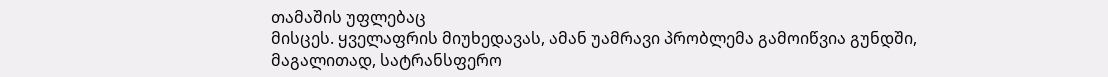თამაშის უფლებაც
მისცეს. ყველაფრის მიუხედავას, ამან უამრავი პრობლემა გამოიწვია გუნდში,
მაგალითად, სატრანსფერო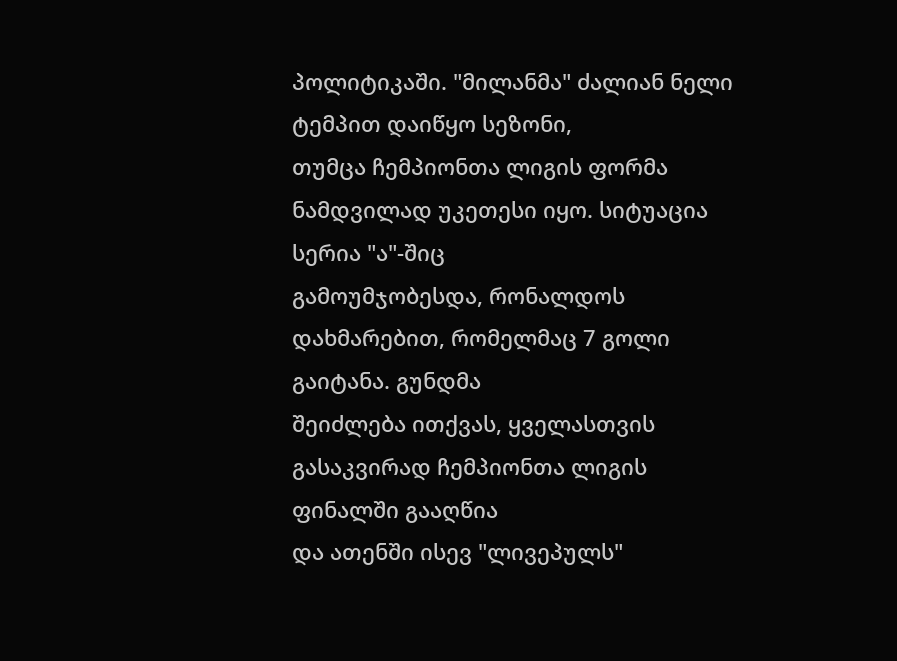პოლიტიკაში. "მილანმა" ძალიან ნელი ტემპით დაიწყო სეზონი,
თუმცა ჩემპიონთა ლიგის ფორმა ნამდვილად უკეთესი იყო. სიტუაცია სერია "ა"-შიც
გამოუმჯობესდა, რონალდოს დახმარებით, რომელმაც 7 გოლი გაიტანა. გუნდმა
შეიძლება ითქვას, ყველასთვის გასაკვირად ჩემპიონთა ლიგის ფინალში გააღწია
და ათენში ისევ "ლივეპულს"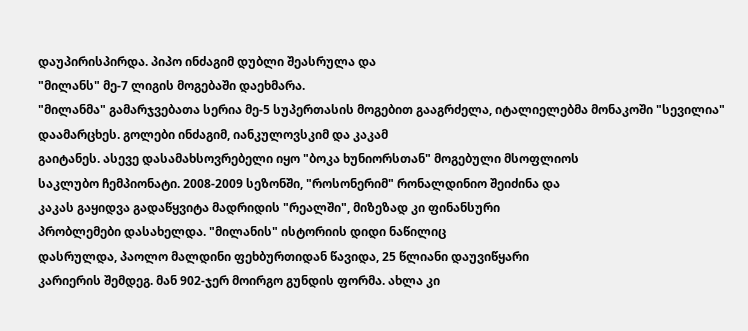დაუპირისპირდა. პიპო ინძაგიმ დუბლი შეასრულა და
"მილანს" მე-7 ლიგის მოგებაში დაეხმარა.
"მილანმა" გამარჯვებათა სერია მე-5 სუპერთასის მოგებით გააგრძელა, იტალიელებმა მონაკოში "სევილია" დაამარცხეს. გოლები ინძაგიმ, იანკულოვსკიმ და კაკამ
გაიტანეს. ასევე დასამახსოვრებელი იყო "ბოკა ხუნიორსთან" მოგებული მსოფლიოს
საკლუბო ჩემპიონატი. 2008-2009 სეზონში, "როსონერიმ" რონალდინიო შეიძინა და
კაკას გაყიდვა გადაწყვიტა მადრიდის "რეალში", მიზეზად კი ფინანსური
პრობლემები დასახელდა. "მილანის" ისტორიის დიდი ნაწილიც
დასრულდა, პაოლო მალდინი ფეხბურთიდან წავიდა, 25 წლიანი დაუვიწყარი
კარიერის შემდეგ. მან 902-ჯერ მოირგო გუნდის ფორმა. ახლა კი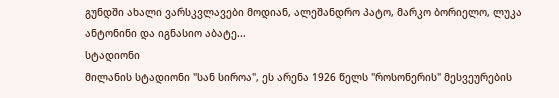გუნდში ახალი ვარსკვლავები მოდიან, ალეშანდრო პატო, მარკო ბორიელო, ლუკა ანტონინი და იგნასიო აბატე...
სტადიონი
მილანის სტადიონი "სან სიროა", ეს არენა 1926 წელს "როსონერის" მესვეურების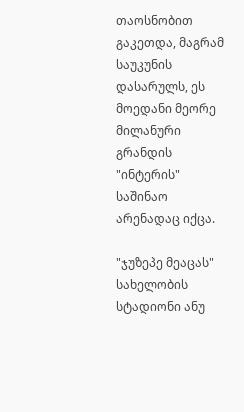თაოსნობით გაკეთდა, მაგრამ საუკუნის დასარულს, ეს მოედანი მეორე მილანური გრანდის "ინტერის" საშინაო არენადაც იქცა.

"ჯუზეპე მეაცას" სახელობის სტადიონი ანუ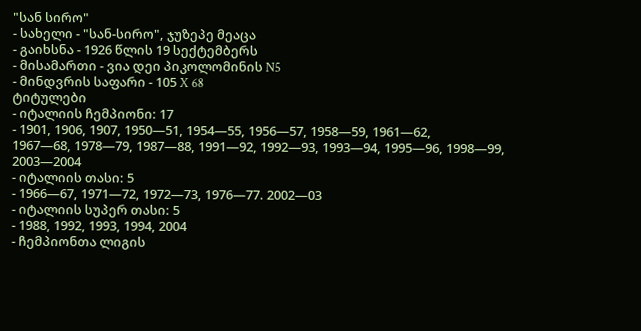"სან სირო"
- სახელი - "სან-სირო", ჯუზეპე მეაცა
- გაიხსნა - 1926 წლის 19 სექტემბერს
- მისამართი - ვია დეი პიკოლომინის N5
- მინდვრის საფარი - 105 X 68
ტიტულები
- იტალიის ჩემპიონი: 17
- 1901, 1906, 1907, 1950—51, 1954—55, 1956—57, 1958—59, 1961—62,
1967—68, 1978—79, 1987—88, 1991—92, 1992—93, 1993—94, 1995—96, 1998—99,
2003—2004
- იტალიის თასი: 5
- 1966—67, 1971—72, 1972—73, 1976—77. 2002—03
- იტალიის სუპერ თასი: 5
- 1988, 1992, 1993, 1994, 2004
- ჩემპიონთა ლიგის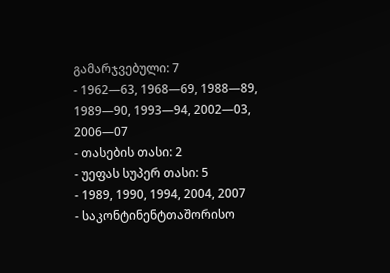გამარჯვებული: 7
- 1962—63, 1968—69, 1988—89, 1989—90, 1993—94, 2002—03, 2006—07
- თასების თასი: 2
- უეფას სუპერ თასი: 5
- 1989, 1990, 1994, 2004, 2007
- საკონტინენტთაშორისო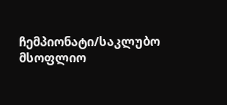ჩემპიონატი/საკლუბო მსოფლიო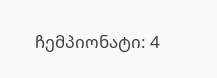ჩემპიონატი: 4